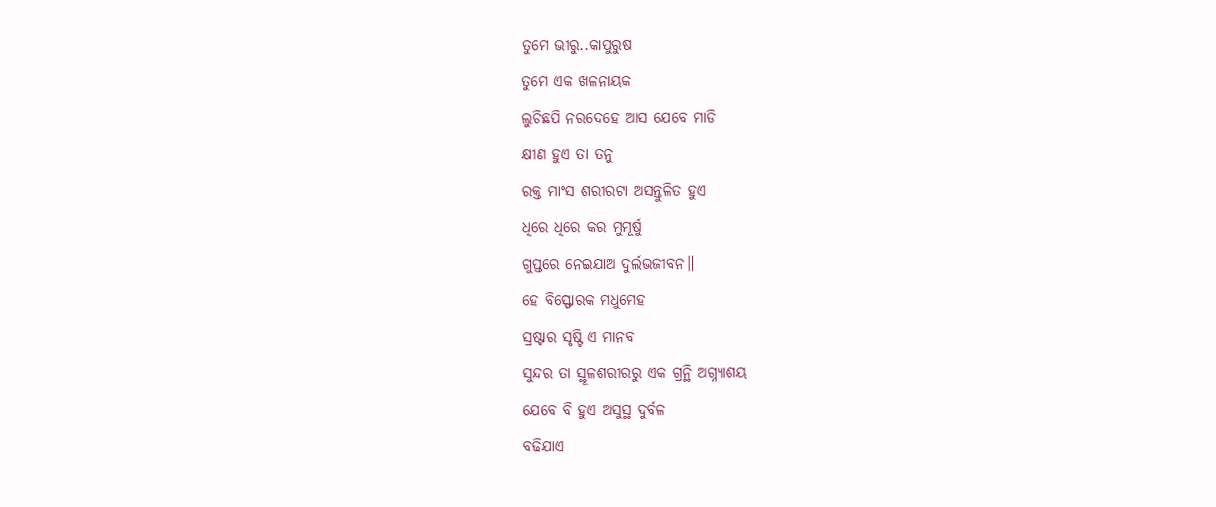ତୁମେ ଭୀରୁ..କାପୁରୁଷ
ତୁମେ ଏକ ଖଳନାୟକ
ଲୁଚିଛପି ନରଦେହେ ଆସ ଯେବେ ମାଡି
କ୍ଷୀଣ ହୁଏ ତା ତନୁ
ରକ୍ତ ମାଂସ ଶରୀରଟା ଅସନ୍ତୁଳିତ ହୁଏ
ଧିରେ ଧିରେ କର ମୁମୂର୍ଷୁ
ଗୁପ୍ତରେ ନେଇଯାଅ ଦୁର୍ଲଭଜୀବନ॥
ହେ ବିସ୍ଫୋରକ ମଧୁମେହ
ସ୍ରଷ୍ଟାର ସୃଷ୍ଟି ଏ ମାନବ
ସୁନ୍ଦର ତା ସ୍ଥୂଳଶରୀରରୁ ଏକ ଗ୍ରନ୍ଥି ଅଗ୍ନ୍ୟାଶୟ
ଯେବେ ବି ହୁଏ ଅସୁସ୍ଥ ଦୁର୍ବଳ
ବଢିଯାଏ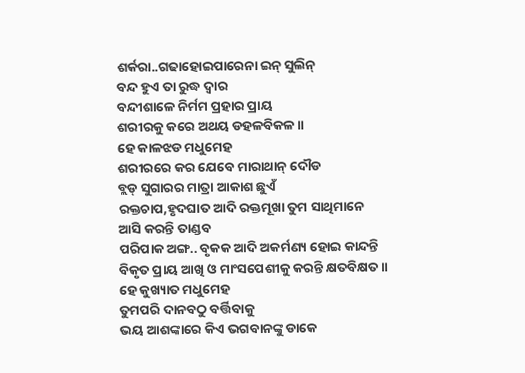ଶର୍କରା..ଗଢାହୋଇପାରେନା ଇନ୍ ସୁଲିନ୍
ବନ୍ଦ ହୁଏ ତା ରୁଦ୍ଧ ଦ୍ୱାର
ବନ୍ଦୀଶାଳେ ନିର୍ମମ ପ୍ରହାର ପ୍ରାୟ
ଶରୀରକୁ କରେ ଅଥୟ ଡହଳବିକଳ॥
ହେ କାଳଝଡ ମଧୁମେହ
ଶରୀରରେ କର ଯେବେ ମାରାଥାନ୍ ଦୌଡ
ବ୍ଲଡ୍ ସୁଗାରର ମାତ୍ରା ଆକାଶ ଛୁଏଁ
ରକ୍ତଚାପ,ହୃଦଘାତ ଆଦି ରକ୍ତମୂଖା ତୁମ ସାଥିମାନେ
ଆସି କରନ୍ତି ତାଣ୍ଡବ
ପରିପାକ ଅଙ୍ଗ.. ବୃକକ ଆଦି ଅକର୍ମଣ୍ୟ ହୋଇ କାନ୍ଦନ୍ତି
ବିକୃତ ପ୍ରାୟ ଆଖି ଓ ମାଂସପେଶୀକୁ କରନ୍ତି କ୍ଷତବିକ୍ଷତ॥
ହେ କୁଖ୍ୟାତ ମଧୁମେହ
ତୁମପରି ଦାନବଠୁ ବର୍ତ୍ତିବାକୁ
ଭୟ ଆଶଙ୍କାରେ କିଏ ଭଗବାନଙ୍କୁ ଡାକେ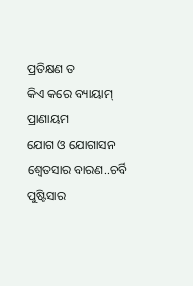ପ୍ରତିକ୍ଷଣ ତ
କିଏ କରେ ବ୍ୟାୟାମ୍ ପ୍ରାଣାୟମ
ଯୋଗ ଓ ଯୋଗାସନ
ଶ୍ୱେତସାର ବାରଣ..ଚର୍ବି ପୁଷ୍ଟିସାର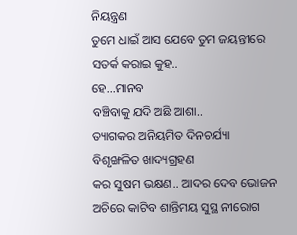ନିୟନ୍ତ୍ରଣ
ତୁମେ ଧାଇଁ ଆସ ଯେବେ ତୁମ ଜୟନ୍ତୀରେ
ସତର୍କ କରାଇ କୁହ..
ହେ...ମାନବ
ବଞ୍ଚିବାକୁ ଯଦି ଅଛି ଆଶା..
ତ୍ୟାଗକର ଅନିୟମିତ ଦିନଚର୍ଯ୍ୟା
ବିଶୃଙ୍ଖଳିତ ଖାଦ୍ୟଗ୍ରହଣ
କର ସୁଷମ ଭକ୍ଷଣ.. ଆଦର ଦେବ ଭୋଜନ
ଅଚିରେ କାଟିବ ଶାନ୍ତିମୟ ସୁସ୍ଥ ନୀରୋଗ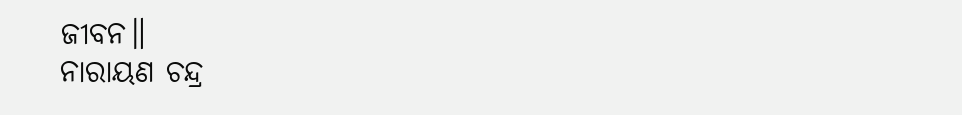ଜୀବନ॥
ନାରାୟଣ ଚନ୍ଦ୍ର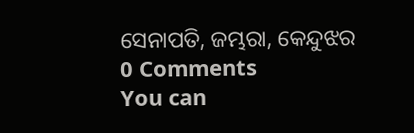ସେନାପତି, ଜମ୍ଭରା, କେନ୍ଦୁଝର
0 Comments
You can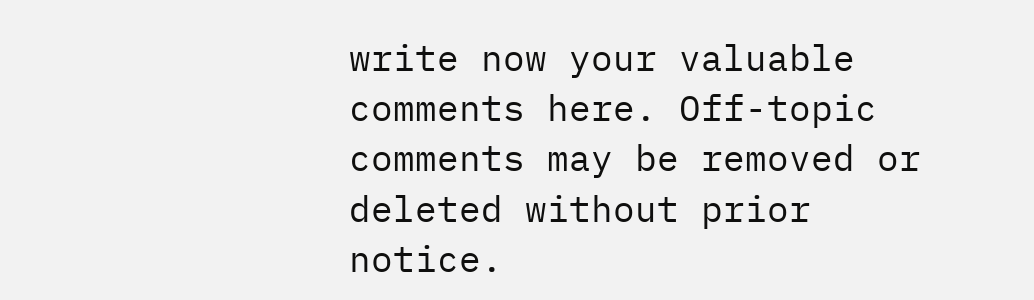write now your valuable comments here. Off-topic comments may be removed or deleted without prior notice.